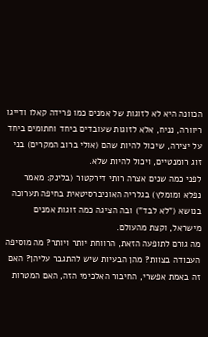הכוונה היא לא לזוגות של אמנים כמו פרידה קאלו ודייגו ריוורה, נניח, אלא לזוגות שעובדים ביחד וחתומים ביחד על יצירה, שיכול להיות שהם (אולי ברוב המקרים) בני זוג רומנטיים, ויכול להיות שלא.
לפני כמה שנים אצרה רותי דירקטור (בלינק: מאמר נפלא ומומלץ) בגלריה האוניברסיטאית בחיפה תערוכה בנושא ("לא לבד") ובה הציגה כמה זוגות אמנים מישראל, וקצת מהעולם.
מה גורם לתופעה הזאת, הרווחת יותר ויותר? מה מוסיפה העבודה בצוות? מהן הבעיות שיש להתגבר עליהן? האם זה באמת אפשרי, החיבור האלכימי הזה, האם המטרות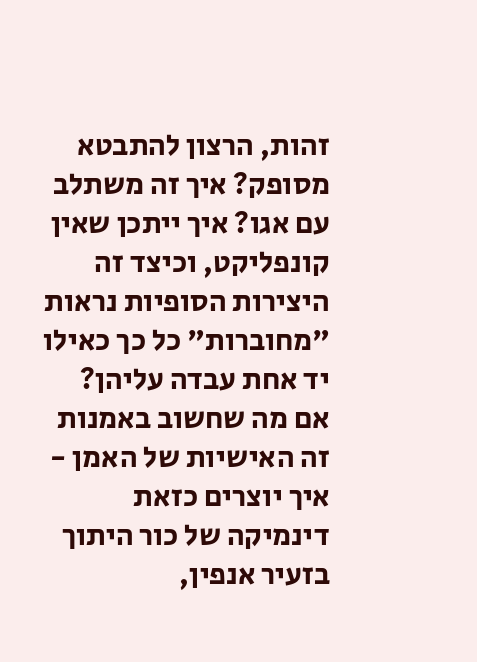זהות, הרצון להתבטא מסופק? איך זה משתלב עם אגו? איך ייתכן שאין קונפליקט, וכיצד זה היצירות הסופיות נראות "מחוברות" כל כך כאילו יד אחת עבדה עליהן?
אם מה שחשוב באמנות זה האישיות של האמן - איך יוצרים כזאת דינמיקה של כור היתוך בזעיר אנפין,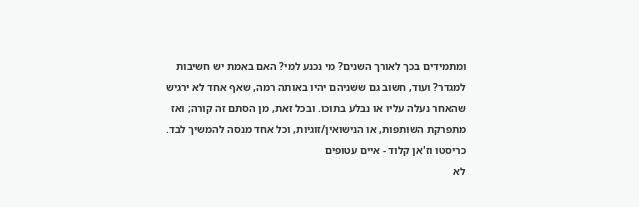ומתמידים בכך לאורך השנים? מי נכנע למי? האם באמת יש חשיבות למגדר? ועוד, חשוב גם ששניהם יהיו באותה רמה, שאף אחד לא ירגיש שהאחר נעלה עליו או נבלע בתוכו. ובכל זאת, מן הסתם זה קורה; ואז מתפרקת השותפות, או הנישואין/זוגיות, וכל אחד מנסה להמשיך לבד.
כריסטו וז'אן קלוד - איים עטופים
לא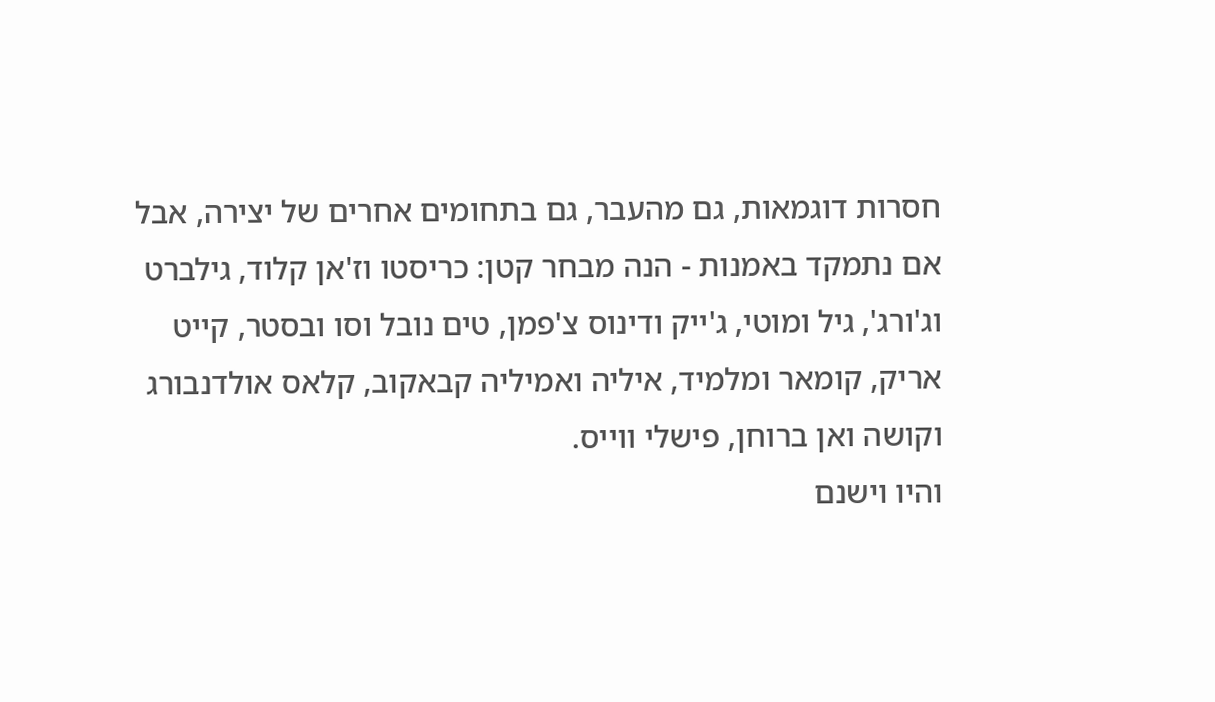חסרות דוגמאות, גם מהעבר, גם בתחומים אחרים של יצירה, אבל אם נתמקד באמנות - הנה מבחר קטן: כריסטו וז'אן קלוד, גילברט וג'ורג', גיל ומוטי, ג'ייק ודינוס צ'פמן, טים נובל וסו ובסטר, קייט אריק, קומאר ומלמיד, איליה ואמיליה קבאקוב, קלאס אולדנבורג וקושה ואן ברוחן, פישלי ווייס.
והיו וישנם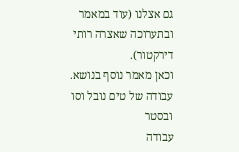גם אצלנו (עוד במאמר ובתערוכה שאצרה רותי דירקטור).
וכאן מאמר נוסף בנושא.
עבודה של טים נובל וסו ובסטר
עבודה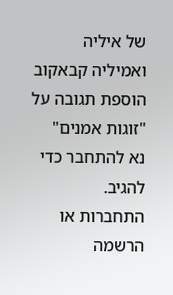של איליה ואמיליה קבאקוב
הוספת תגובה על "זוגות אמנים"
נא להתחבר כדי להגיב.
התחברות או הרשמה